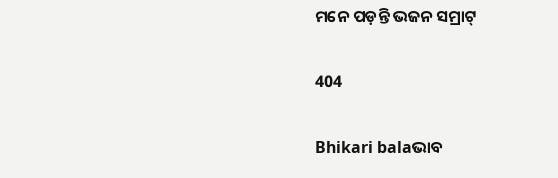ମନେ ପଡ଼ନ୍ତି ଭଜନ ସମ୍ରାଟ୍

404

Bhikari balaଭାବ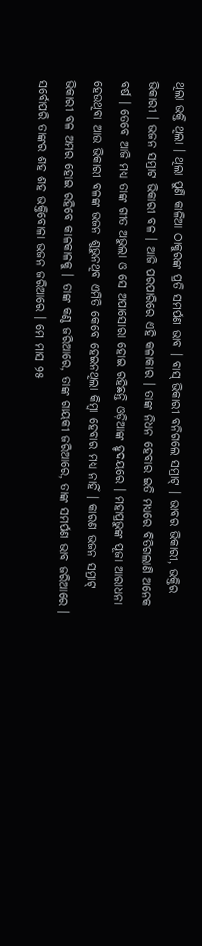ଥିଲା ଭକ୍ତି ଥିଲା । ଥିଲା ପୁଣି କାଳିଆ ଠାକୁରଙ୍କ ପ୍ରତି ସମର୍ପଣ ଭାବ । ବାସ୍ ଭିକାରୀ ବନିଗଲେ ସମ୍ରାଟ୍ । ଭାବର ଭିକାରୀ, ଭକ୍ତିର ଭିକାରୀ । ଭଜନ ସମ୍ରାଟ ଭିକାରୀ ବଳ । ଆଜି ପରପାରିରେ ଏହି କଳାକାର । ତାଙ୍କ ନିଧନ ହେବାର ଇତି ମଧ୍ୟରେ ବିତିଗଲାଣି ଅନେକ ବର୍ଷ । ତେବେ ଆଜି ମଧ୍ୟ ତାଙ୍କ ଗୀତ ଅଭୁଲା ଓ ସେ ଅପାସୋରା ହୋଇ ରହିଛନ୍ତି ଓଡ଼ିଆଙ୍କ ହୃଦୟରେ । ମହାପ୍ରଭୁଙ୍କ ପୂଜା ଆରାଧନା ହେଉଥିବା ଆଉ ଭିକାରୀ ବଳଙ୍କ ଭଜନ ଶୁଭୁନଥିବ ଏମିତି କେବେ ହେଇନଥିଲା କିମ୍ବା ହେବାର ମଧ୍ୟ ନାହିଁ । କାରଣ ଭଜନ ସମ୍ରାଟ୍ ଭିକାରୀ ବଳ ଅମର ହୋଇ ରହିବେ କାଳକାଳକୁ । ତାଙ୍କ କଣ୍ଠ ଜରିଆରେ, ତାଙ୍କ ଗାୟକୀ ଜରିଆରେ, ତାଙ୍କ ସମର୍ପଣ ଭାବ ଜରିଆରେ । ସର୍ବୋପରି ତାଙ୍କର ଶହ ଶହ ଭକ୍ତିବୋଳା ଭଜନ ଜରିଆରେ । ମେ ମାସ ୨୫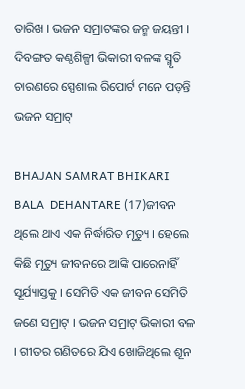ତାରିଖ । ଭଜନ ସମ୍ରାଟଙ୍କର ଜନ୍ମ ଜୟନ୍ତୀ । ଦିବଙ୍ଗତ କଣ୍ଠଶିଳ୍ପୀ ଭିକାରୀ ବଳଙ୍କ ସ୍ମୃତି ଚାରଣରେ ସ୍ପେଶାଲ ରିପୋର୍ଟ ମନେ ପଡ଼ନ୍ତି ଭଜନ ସମ୍ରାଟ୍

BHAJAN SAMRAT BHIKARI BALA  DEHANTARE (17)ଜୀବନ ଥିଲେ ଥାଏ ଏକ ନିର୍ଦ୍ଧାରିତ ମୃତ୍ୟୁ । ହେଲେ କିଛି ମୃତ୍ୟୁ ଜୀବନରେ ଆଙ୍କି ପାରେନାହିଁ ସୂର୍ଯ୍ୟାସ୍ତକୁ । ସେମିତି ଏକ ଜୀବନ ସେମିତି ଜଣେ ସମ୍ରାଟ୍ । ଭଜନ ସମ୍ରାଟ୍ ଭିକାରୀ ବଳ । ଗୀତର ଗଣିତରେ ଯିଏ ଖୋଜିଥିଲେ ଶୂନ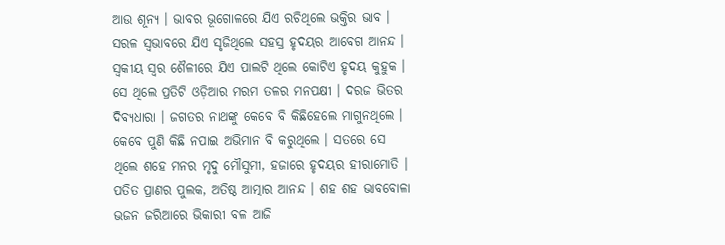ଆଉ ଶୂନ୍ୟ । ଭାବର ଭୂଗୋଳରେ ଯିଏ ରଚିଥିଲେ ଭକ୍ତିର ଭାବ । ସରଳ ସ୍ୱଭାବରେ ଯିଏ ସୃଜିଥିଲେ ସହସ୍ର ହୃଦୟର ଆବେଗ ଆନନ୍ଦ । ସ୍ୱକୀୟ ସ୍ୱର ଶୈଳୀରେ ଯିଏ ପାଲଟି ଥିଲେ କୋଟିଏ ହୃଦୟ କୁହୁକ । ସେ ଥିଲେ ପ୍ରତିଟି ଓଡ଼ିଆର ମରମ ତଳର ମନପକ୍ଷୀ । ଦରଜ ଭିତର ଦିବ୍ୟଧାରା । ଜଗତର ନାଥଙ୍କୁ କେବେ ବି କିଛିହେଲେ ମାଗୁନଥିଲେ । କେବେ ପୁଣି କିଛି ନପାଇ ଅଭିମାନ ବି କରୁଥିଲେ । ସତରେ ସେ ଥିଲେ ଶହେ ମନର ମୃଦୁ ମୌସୁମୀ, ହଜାରେ ହୃଦୟର ହୀରାମୋତି । ପତିତ ପ୍ରାଣର ପୁଲକ, ଅତିଷ୍ଠ ଆତ୍ମାର ଆନନ୍ଦ । ଶହ ଶହ ଭାବବୋଳା ଭଜନ ଜରିଆରେ ଭିକାରୀ ବଳ ଆଜି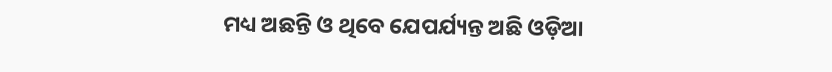ମଧ୍ୟ ଅଛନ୍ତି ଓ ଥିବେ ଯେପର୍ଯ୍ୟନ୍ତ ଅଛି ଓଡ଼ିଆ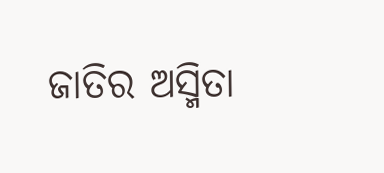ଜାତିର ଅସ୍ମିତା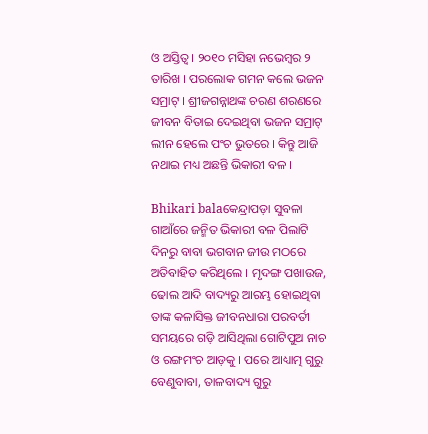ଓ ଅସ୍ତିତ୍ୱ । ୨୦୧୦ ମସିହା ନଭେମ୍ବର ୨ ତାରିଖ । ପରଲୋକ ଗମନ କଲେ ଭଜନ ସମ୍ରାଟ୍ । ଶ୍ରୀଜଗନ୍ନାଥଙ୍କ ଚରଣ ଶରଣରେ ଜୀବନ ବିତାଇ ଦେଇଥିବା ଭଜନ ସମ୍ରାଟ୍ ଲୀନ ହେଲେ ପଂଚ ଭୁତରେ । କିନ୍ତୁ ଆଜି ନଥାଇ ମଧ୍ୟ ଅଛନ୍ତି ଭିକାରୀ ବଳ ।

Bhikari balaକେନ୍ଦ୍ରାପଡ଼ା ସୁବଳା ଗାଆଁରେ ଜନ୍ମିତ ଭିକାରୀ ବଳ ପିଲାଟି ଦିନରୁ ବାବା ଭଗବାନ ଜୀଉ ମଠରେ ଅତିବାହିତ କରିଥିଲେ । ମୃଦଙ୍ଗ ପଖାଉଜ, ଢୋଲ ଆଦି ବାଦ୍ୟରୁ ଆରମ୍ଭ ହୋଇଥିବା ତାଙ୍କ କଳାସିକ୍ତ ଜୀବନଧାରା ପରବର୍ତୀ ସମୟରେ ଗଡ଼ି ଆସିଥିଲା ଗୋଟିପୁଅ ନାଚ ଓ ରଙ୍ଗମଂଚ ଆଡ଼କୁ । ପରେ ଆଧ୍ୟାତ୍ମ ଗୁରୁ ବେଣୁବାବା, ତାଳବାଦ୍ୟ ଗୁରୁ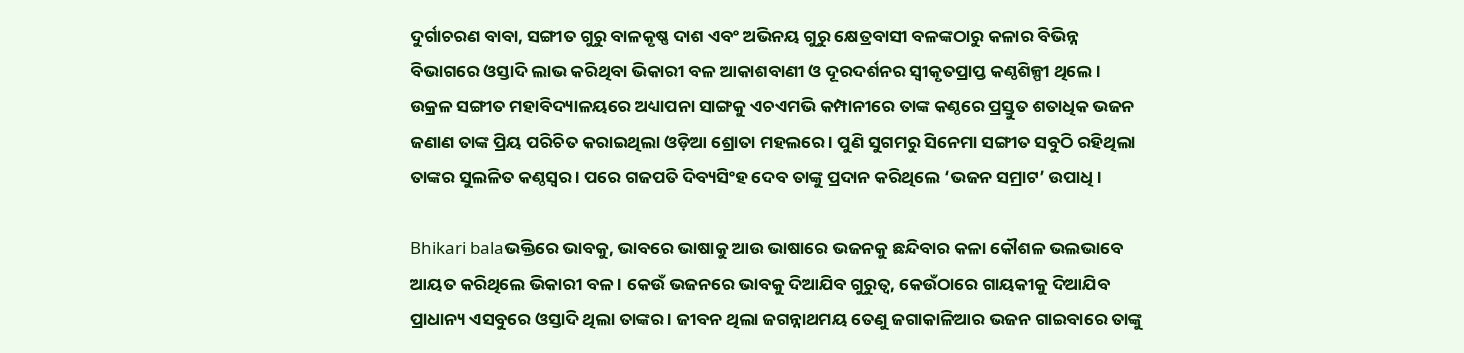ଦୁର୍ଗାଚରଣ ବାବା, ସଙ୍ଗୀତ ଗୁରୁ ବାଳକୃଷ୍ଣ ଦାଶ ଏବଂ ଅଭିନୟ ଗୁରୁ କ୍ଷେତ୍ରବାସୀ ବଳଙ୍କଠାରୁ କଳାର ବିଭିନ୍ନ ବିଭାଗରେ ଓସ୍ତାଦି ଲାଭ କରିଥିବା ଭିକାରୀ ବଳ ଆକାଶବାଣୀ ଓ ଦୂରଦର୍ଶନର ସ୍ୱୀକୃତପ୍ରାପ୍ତ କଣ୍ଠଶିଳ୍ପୀ ଥିଲେ । ଉକ୍ରଳ ସଙ୍ଗୀତ ମହାବିଦ୍ୟାଳୟରେ ଅଧ୍ୟାପନା ସାଙ୍ଗକୁ ଏଚଏମଭି କମ୍ପାନୀରେ ତାଙ୍କ କଣ୍ଠରେ ପ୍ରସ୍ତୁତ ଶତାଧିକ ଭଜନ ଜଣାଣ ତାଙ୍କ ପ୍ରିୟ ପରିଚିତ କରାଇଥିଲା ଓଡ଼ିଆ ଶ୍ରୋତା ମହଲରେ । ପୁଣି ସୁଗମରୁ ସିନେମା ସଙ୍ଗୀତ ସବୁଠି ରହିଥିଲା ତାଙ୍କର ସୁଲଳିତ କଣ୍ଠସ୍ୱର । ପରେ ଗଜପତି ଦିବ୍ୟସିଂହ ଦେବ ତାଙ୍କୁ ପ୍ରଦାନ କରିଥିଲେ ‘ଭଜନ ସମ୍ରାଟ’ ଉପାଧି ।

Bhikari balaଭକ୍ତିରେ ଭାବକୁ, ଭାବରେ ଭାଷାକୁ ଆଉ ଭାଷାରେ ଭଜନକୁ ଛନ୍ଦିବାର କଳା କୌଶଳ ଭଲଭାବେ ଆୟତ କରିଥିଲେ ଭିକାରୀ ବଳ । କେଉଁ ଭଜନରେ ଭାବକୁ ଦିଆଯିବ ଗୁରୁତ୍ୱ, କେଉଁଠାରେ ଗାୟକୀକୁ ଦିଆଯିବ ପ୍ରାଧାନ୍ୟ ଏସବୁରେ ଓସ୍ତାଦି ଥିଲା ତାଙ୍କର । ଜୀବନ ଥିଲା ଜଗନ୍ନାଥମୟ ତେଣୁ ଜଗାକାଳିଆର ଭଜନ ଗାଇବାରେ ତାଙ୍କୁ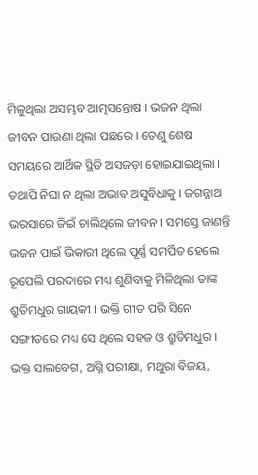ମିଳୁଥିଲା ଅସମ୍ଭବ ଆତ୍ମସନ୍ତୋଷ । ଭଜନ ଥିଲା ଜୀବନ ପାଉଣା ଥିଲା ପଛରେ । ତେଣୁ ଶେଷ ସମୟରେ ଆର୍ଥିକ ସ୍ଥିତି ଅସଜଡ଼ା ହୋଇଯାଇଥିଲା । ତଥାପି ନିଘା ନ ଥିଲା ଅଭାବ ଅସୁବିଧାକୁ । ଜଗନ୍ନାଥ ଭରସାରେ ଜିଇଁ ଚାଲିଥିଲେ ଜୀବନ । ସମସ୍ତେ ଜାଣନ୍ତି ଭଜନ ପାଇଁ ଭିକାରୀ ଥିଲେ ପୂର୍ଣ୍ଣ ସମର୍ପିତ ହେଲେ ରୂପେଲି ପରଦାରେ ମଧ୍ୟ ଶୁଣିବାକୁ ମିଳିଥିଲା ତାଙ୍କ ଶ୍ରୁତିମଧୁର ଗାୟକୀ । ଭକ୍ତି ଗୀତ ପରି ସିନେ ସଙ୍ଗୀତରେ ମଧ୍ୟ ସେ ଥିଲେ ସହଜ ଓ ଶ୍ରୁତିମଧୁର । ଭକ୍ତ ସାଲବେଗ, ଅଗ୍ନି ପରୀକ୍ଷା, ମଥୁରା ବିଜୟ,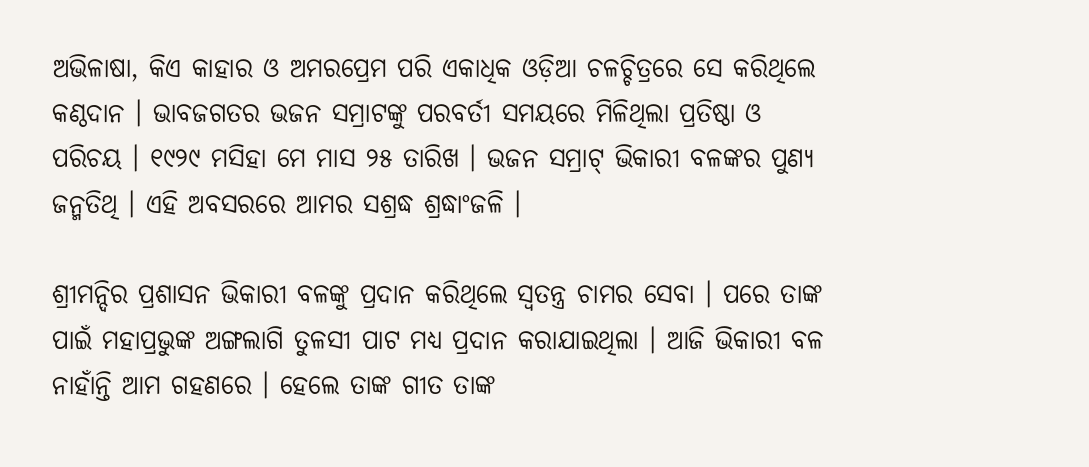ଅଭିଳାଷା, କିଏ କାହାର ଓ ଅମରପ୍ରେମ ପରି ଏକାଧିକ ଓଡ଼ିଆ ଚଳଚ୍ଚିତ୍ରରେ ସେ କରିଥିଲେ କଣ୍ଠଦାନ । ଭାବଜଗତର ଭଜନ ସମ୍ରାଟଙ୍କୁ ପରବର୍ତୀ ସମୟରେ ମିଳିଥିଲା ପ୍ରତିଷ୍ଠା ଓ ପରିଚୟ । ୧୯୨୯ ମସିହା ମେ ମାସ ୨୫ ତାରିଖ । ଭଜନ ସମ୍ରାଟ୍ ଭିକାରୀ ବଳଙ୍କର ପୁଣ୍ୟ ଜନ୍ମତିଥି । ଏହି ଅବସରରେ ଆମର ସଶ୍ରଦ୍ଧ ଶ୍ରଦ୍ଧାଂଜଳି ।

ଶ୍ରୀମନ୍ଦିର ପ୍ରଶାସନ ଭିକାରୀ ବଳଙ୍କୁ ପ୍ରଦାନ କରିଥିଲେ ସ୍ୱତନ୍ତ୍ର ଚାମର ସେବା । ପରେ ତାଙ୍କ ପାଇଁ ମହାପ୍ରଭୁଙ୍କ ଅଙ୍ଗଲାଗି ତୁଳସୀ ପାଟ ମଧ୍ୟ ପ୍ରଦାନ କରାଯାଇଥିଲା । ଆଜି ଭିକାରୀ ବଳ ନାହାଁନ୍ତି ଆମ ଗହଣରେ । ହେଲେ ତାଙ୍କ ଗୀତ ତାଙ୍କ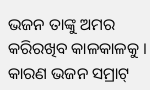ଭଜନ ତାଙ୍କୁ ଅମର କରିରଖିବ କାଳକାଳକୁ । କାରଣ ଭଜନ ସମ୍ରାଟ୍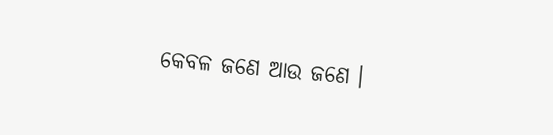କେବଳ ଜଣେ ଆଉ ଜଣେ ।